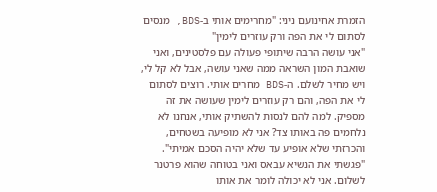הזמרת אחינועם ניני: "מחרימים אותי ב-BDS, מנסים לסתום לי את הפה ורק עוזרים לימין"
"אני עושה הרבה שיתופי פעולה עם פלסטינים, ואני שואבת המון השראה ממה שאני עושה, אבל לא קל לי, ויש מחיר לשלם. ה-BDS מחרים אותי. רוצים לסתום לי את הפה, והם רק עוזרים לימין שעושה את זה מספיק. למה להם לנסות להשתיק אותי, אנחנו לא נלחמים פה באותו צד? אני לא מופיעה בשטחים, והכרזתי שלא אופיע עד שלא יהיה הסכם אמיתי".
"פגשתי את הנשיא עבאס ואני בטוחה שהוא פרטנר לשלום. אני לא יכולה לומר את אותו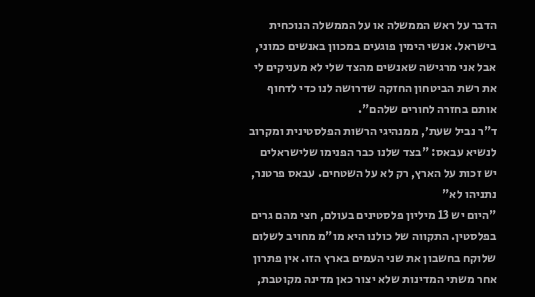הדבר על ראש הממשלה או על הממשלה הנוכחית בישראל. אנשי הימין פוגעים במכוון באנשים כמוני, אבל אני מרגישה שאנשים מהצד שלי לא מעניקים לי את רשת הביטחון החזקה שדרושה לנו כדי לדחוף אותם בחזרה לחורים שלהם".
ד"ר נביל שעת׳, ממנהיגי הרשות הפלסטינית ומקרוב לנשיא עבאס: "בצד שלנו כבר הפנימו שלישראלים יש זכות על הארץ, רק לא על השטחים. עבאס פרטנר, נתניהו לא"
"היום יש 13 מיליון פלסטינים בעולם, חצי מהם גרים בפלסטין. התקווה של כולנו היא מו"מ מחויב לשלום שלוקח בחשבון את שני העמים בארץ הזו. אין פתרון אחר משתי המדינות שלא יצור כאן מדינה מקוטבת,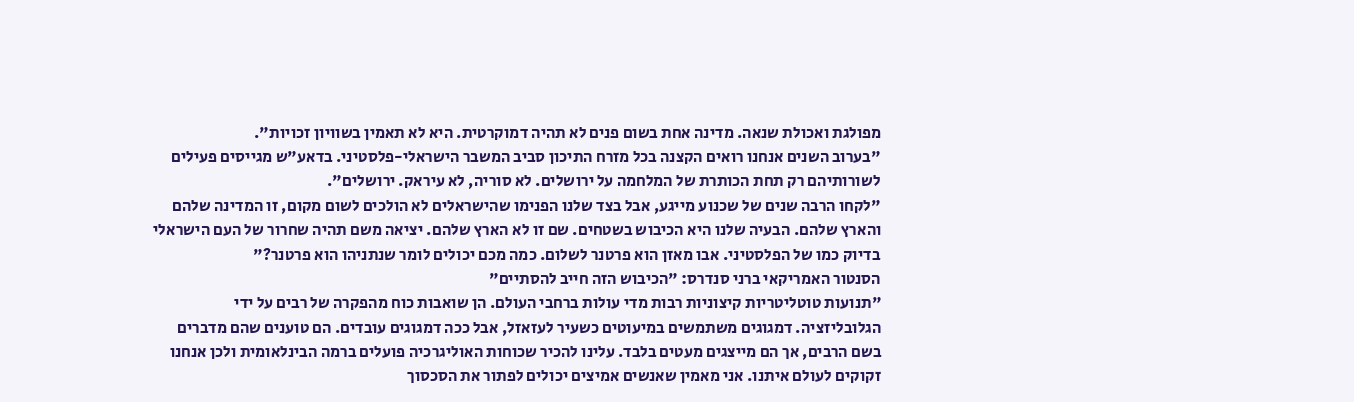מפולגת ואכולת שנאה. מדינה אחת בשום פנים לא תהיה דמוקרטית. היא לא תאמין בשוויון זכויות".
"בערוב השנים אנחנו רואים הקצנה בכל מזרח התיכון סביב המשבר הישראלי-פלסטיני. בדאע"ש מגייסים פעילים לשורותיהם רק תחת הכותרת של המלחמה על ירושלים. לא סוריה, לא עיראק. ירושלים".
"לקחו הרבה שנים של שכנוע מייגע, אבל בצד שלנו הפנימו שהישראלים לא הולכים לשום מקום, זו המדינה שלהם והארץ שלהם. הבעיה שלנו היא הכיבוש בשטחים. שם זו לא הארץ שלהם. יציאה משם תהיה שחרור של העם הישראלי בדיוק כמו של הפלסטיני. אבו מאזן הוא פרטנר לשלום. כמה מכם יכולים לומר שנתניהו הוא פרטנר?"
הסנטור האמריקאי ברני סנדרס: "הכיבוש הזה חייב להסתיים"
"תנועות טוטליטריות קיצוניות רבות מדי עולות ברחבי העולם. הן שואבות כוח מהפקרה של רבים על ידי הגלובליזציה. דמגוגים משתמשים במיעוטים כשעיר לעזאזל, אבל ככה דמגוגים עובדים. הם טוענים שהם מדברים בשם הרבים, אך הם מייצגים מעטים בלבד. עלינו להכיר שכוחות האוליגרכיה פועלים ברמה הבינלאומית ולכן אנחנו זקוקים לעולם איתנו. אני מאמין שאנשים אמיצים יכולים לפתור את הסכסוך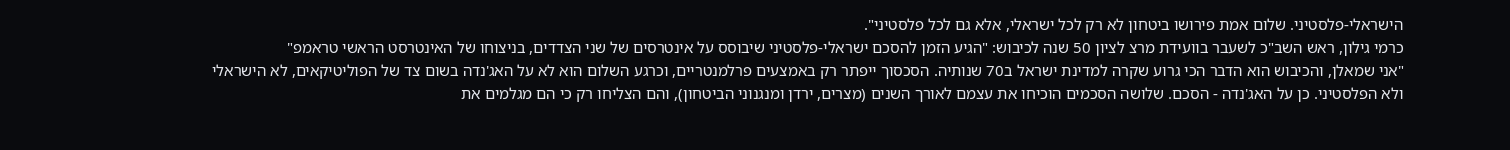הישראלי-פלסטיני. שלום אמת פירושו ביטחון לא רק לכל ישראלי, אלא גם לכל פלסטיני".
כרמי גילון, ראש השב"כ לשעבר בוועידת מרצ לציון 50 שנה לכיבוש: "הגיע הזמן להסכם ישראלי-פלסטיני שיבוסס על אינטרסים של שני הצדדים, בניצוחו של האינטרסט הראשי טראמפ"
"אני שמאלן, והכיבוש הוא הדבר הכי גרוע שקרה למדינת ישראל ב70 שנותיה. הסכסוך ייפתר רק באמצעים פרלמנטריים, וכרגע השלום הוא לא על האג'נדה בשום צד של הפוליטיקאים, לא הישראלי ולא הפלסטיני. כן על האג'נדה - הסכם. שלושה הסכמים הוכיחו את עצמם לאורך השנים (מצרים, ירדן ומנגנוני הביטחון), והם הצליחו רק כי הם מגלמים את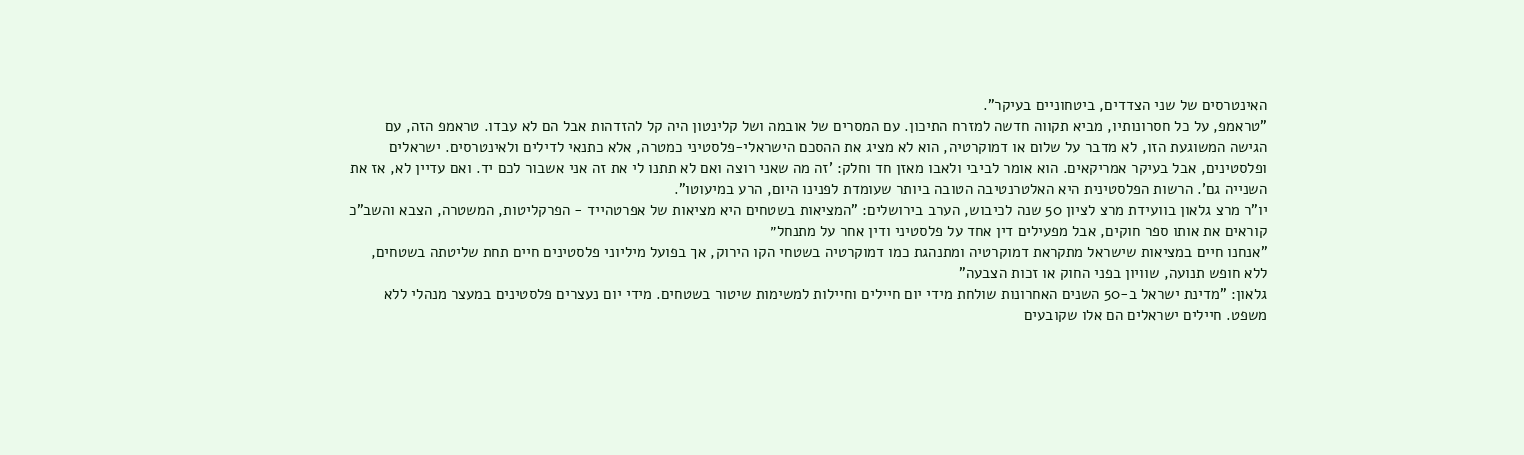האינטרסים של שני הצדדים, ביטחוניים בעיקר".
"טראמפ, על כל חסרונותיו, מביא תקווה חדשה למזרח התיכון. עם המסרים של אובמה ושל קלינטון היה קל להזדהות אבל הם לא עבדו. טראמפ הזה, עם הגישה המשוגעת הזו, לא מדבר על שלום או דמוקרטיה, הוא לא מציג את ההסכם הישראלי-פלסטיני כמטרה, אלא כתנאי לדילים ולאינטרסים. ישראלים ופלסטינים, אבל בעיקר אמריקאים. הוא אומר לביבי ולאבו מאזן חד וחלק: 'זה מה שאני רוצה ואם לא תתנו לי את זה אני אשבור לכם יד. ואם עדיין לא, אז את השנייה גם'. הרשות הפלסטינית היא האלטרנטיבה הטובה ביותר שעומדת לפנינו היום, הרע במיעוטו".
יו"ר מרצ גלאון בוועידת מרצ לציון 50 שנה לכיבוש, הערב בירושלים: "המציאות בשטחים היא מציאות של אפרטהייד - הפרקליטות, המשטרה, הצבא והשב"כ קוראים את אותו ספר חוקים, אבל מפעילים דין אחד על פלסטיני ודין אחר על מתנחל״
"אנחנו חיים במציאות שישראל מתקראת דמוקרטיה ומתנהגת כמו דמוקרטיה בשטחי הקו הירוק, אך בפועל מיליוני פלסטינים חיים תחת שליטתה בשטחים, ללא חופש תנועה, שוויון בפני החוק או זכות הצבעה"
גלאון: "מדינת ישראל ב-50 השנים האחרונות שולחת מידי יום חיילים וחיילות למשימות שיטור בשטחים. מידי יום נעצרים פלסטינים במעצר מנהלי ללא משפט. חיילים ישראלים הם אלו שקובעים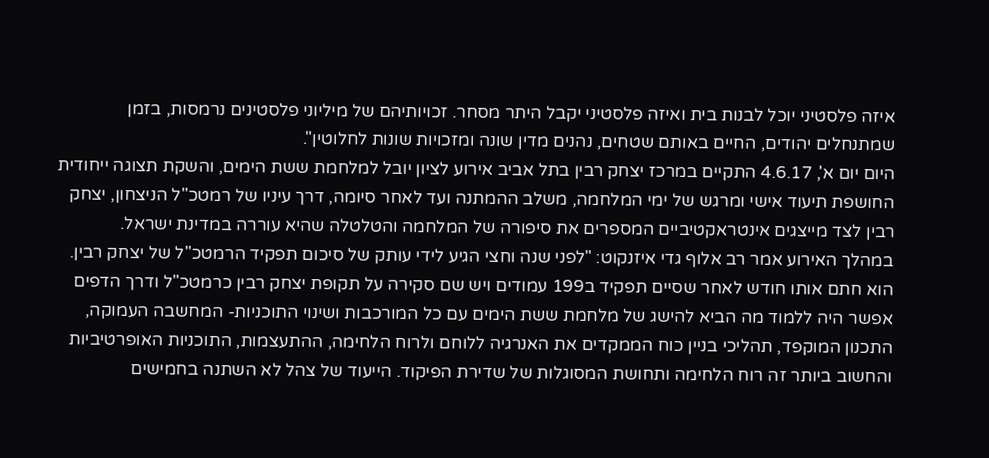איזה פלסטיני יוכל לבנות בית ואיזה פלסטיני יקבל היתר מסחר. זכויותיהם של מיליוני פלסטינים נרמסות, בזמן שמתנחלים יהודים, החיים באותם שטחים, נהנים מדין שונה ומזכויות שונות לחלוטין".
היום יום א', 4.6.17 התקיים במרכז יצחק רבין בתל אביב אירוע לציון יובל למלחמת ששת הימים, והשקת תצוגה ייחודית החושפת תיעוד אישי ומרגש של ימי המלחמה, משלב ההמתנה ועד לאחר סיומה, דרך עיניו של רמטכ"ל הניצחון, יצחק רבין לצד מייצגים אינטראקטיביים המספרים את סיפורה של המלחמה והטלטלה שהיא עוררה במדינת ישראל.
במהלך האירוע אמר רב אלוף גדי איזנקוט: "לפני שנה וחצי הגיע לידי עותק של סיכום תפקיד הרמטכ"ל של יצחק רבין. הוא חתם אותו חודש לאחר שסיים תפקיד ב199 עמודים ויש שם סקירה על תקופת יצחק רבין כרמטכ"ל ודרך הדפים אפשר היה ללמוד מה הביא להישג של מלחמת ששת הימים עם כל המורכבות ושינוי התוכניות- המחשבה העמוקה, התכנון המוקפד, תהליכי בניין כוח הממקדים את האנרגיה ללוחם ולרוח הלחימה, ההתעצמות, התוכניות האופרטיביות והחשוב ביותר זה רוח הלחימה ותחושת המסוגלות של שדירת הפיקוד. הייעוד של צהל לא השתנה בחמישים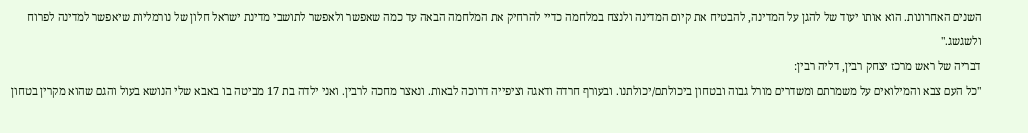השנים האחרונות. הוא אותו יעוד של להגן על המדינה, להבטיח את קיום המדינה ולנצח במלחמה כדיי להרחיק את המלחמה הבאה עד כמה שאפשר ולאפשר לתושבי מדינת ישראל חלון של נורמליות שיאפשר למדינה לפרוח ולשגשג."
דבריה של ראש מרכז יצחק רבין, דליה רבין:
"כל העם צבא והמילואים על משמרתם ומשדרים מורל גבוה ובטחון ביכולתם/יכולתנו. ובעורף חרדה ודאגה וציפייה דרוכה לבאות. ונאצר מחכה לרבין. ואני ילדה בת 17 מביטה בו באבא שלי הנושא בעול והגם שהוא מקרין בטחון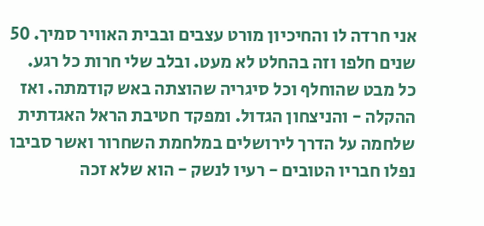אני חרדה לו והחיכיון מורט עצבים ובבית האוויר סמיך. 50 שנים חלפו וזה בהחלט לא מעט. ובלב שלי חרות כל רגע. כל מבט שהוחלף וכל סיגריה שהוצתה באש קודמתה. ואז ההקלה - והניצחון הגדול. ומפקד חטיבת הראל האגדתית שלחמה על הדרך לירושלים במלחמת השחרור ואשר סביבו נפלו חבריו הטובים - רעיו לנשק - הוא שלא זכה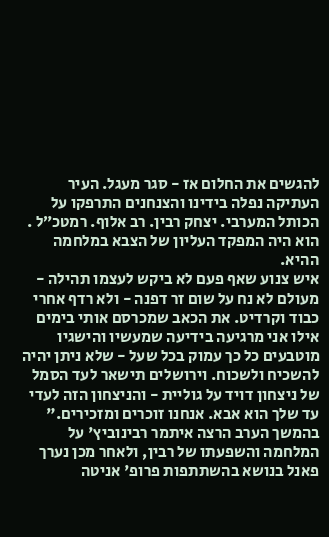להגשים את החלום אז - סגר מעגל. העיר העתיקה נפלה בידינו והצנחנים התרפקו על הכותל המערבי. יצחק רבין. רב אלוף. רמטכ״ל . הוא היה המפקד העליון של הצבא במלחמה ההיא.
איש צנוע שאף פעם לא ביקש לעצמו תהילה - מעולם לא נח על שום זר דפנה - ולא רדף אחרי כבוד וקרדיט. את הכאב שמכרסם אותי בימים אילו אני מרגיעה בידיעה שמעשיו והישגיו מוטבעים כל כך עמוק בכל שעל - שלא ניתן יהיה להשכיח ולשכוח. וירושלים תישאר לעד הסמל של ניצחון דויד על גוליית - והניצחון הזה לעדי עד שלך הוא אבא. אנחנו זוכרים ומזכירים."
בהמשך הערב הרצה איתמר רבינוביץ' על המלחמה והשפעתו של רבין, ולאחר מכן נערך פאנל בנושא בהשתתפות פרופ' אניטה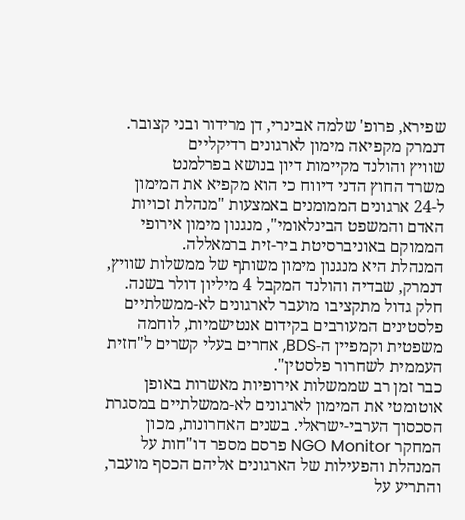שפירא, פרופ' שלמה אבינרי, דן מרידור ובני קצובר.
דנמרק מקפיאה מימון לארגונים רדיקליים
שוויץ והולנד מקיימות דיון בנושא בפרלמנט
משרד החוץ הדני דיווח כי הוא מקפיא את המימון ל-24 ארגונים הממומנים באמצעות "מנהלת זכויות האדם והמשפט הבינלאומי", מנגנון מימון אירופי הממוקם באוניברסיטת ביר-זית ברמאללה.
המנהלת היא מנגנון מימון משותף של ממשלות שוויץ, דנמרק, שבדיה והולנד המקבל 4 מיליון דולר בשנה. חלק גדול מתקציבו מועבר לארגונים לא-ממשלתיים פלסטינים המעורבים בקידום אנטישמיות, לוחמה משפטית וקמפיין ה-BDS, אחרים בעלי קשרים ל"חזית העממית לשחרור פלסטין".
כבר זמן רב שממשלות אירופיות מאשרות באופן אוטומטי את המימון לארגונים לא-ממשלתיים במסגרת הסכסוך הערבי-ישראלי. בשנים האחרונות, מכון המחקר NGO Monitor פרסם מספר דו"חות על המנהלת והפעילות של הארגונים אליהם הכסף מועבר, והתריע על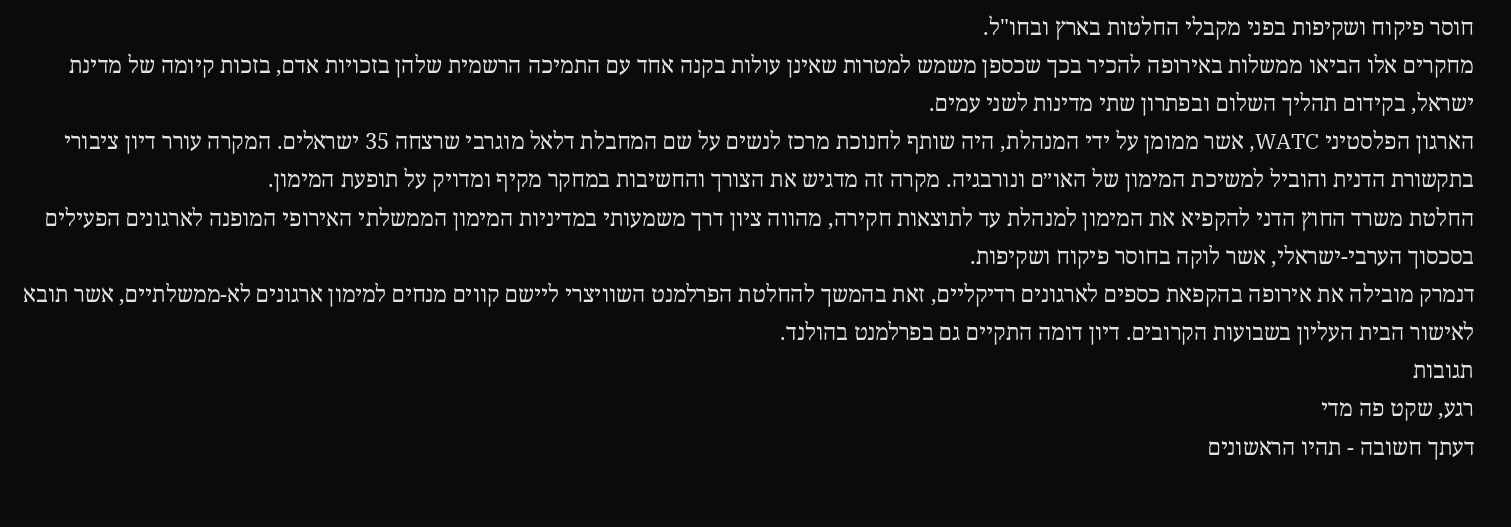חוסר פיקוח ושקיפות בפני מקבלי החלטות בארץ ובחו"ל.
מחקרים אלו הביאו ממשלות באירופה להכיר בכך שכספן משמש למטרות שאינן עולות בקנה אחד עם התמיכה הרשמית שלהן בזכויות אדם, בזכות קיומה של מדינת ישראל, בקידום תהליך השלום ובפתרון שתי מדינות לשני עמים.
הארגון הפלסטיני WATC, אשר ממומן על ידי המנהלת, היה שותף לחנוכת מרכז לנשים על שם המחבלת דלאל מוגרבי שרצחה 35 ישראלים. המקרה עורר דיון ציבורי בתקשורת הדנית והוביל למשיכת המימון של האו״ם ונורבגיה. מקרה זה מדגיש את הצורך והחשיבות במחקר מקיף ומדויק על תופעת המימון.
החלטת משרד החוץ הדני להקפיא את המימון למנהלת עד לתוצאות חקירה, מהווה ציון דרך משמעותי במדיניות המימון הממשלתי האירופי המופנה לארגונים הפעילים בסכסוך הערבי-ישראלי, אשר לוקה בחוסר פיקוח ושקיפות.
דנמרק מובילה את אירופה בהקפאת כספים לארגונים רדיקליים, זאת בהמשך להחלטת הפרלמנט השוויצרי ליישם קווים מנחים למימון ארגונים לא-ממשלתיים, אשר תובא לאישור הבית העליון בשבועות הקרובים. דיון דומה התקיים גם בפרלמנט בהולנד.
תגובות
רגע, שקט פה מדי
דעתך חשובה - תהיו הראשונים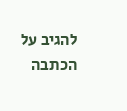להגיב על הכתבה